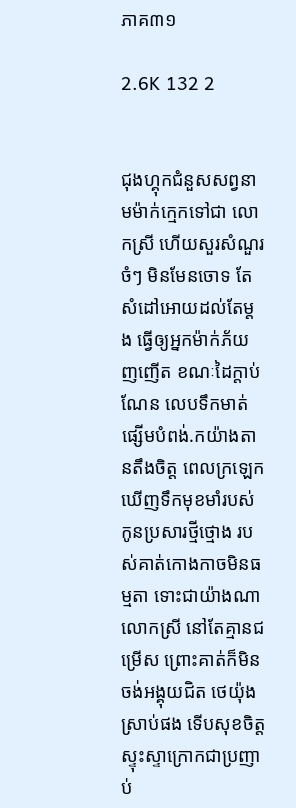ភាគ៣១

2.6K 132 2


ជុងហ្គុកជំនួសសព្វនាមម៉ាក់ក្មេកទៅជា លោកស្រី ហើយសួរសំណួរចំៗ មិនមែនចោទ តែសំដៅអោយដល់តែម្តង ធ្វើឲ្យអ្នកម៉ាក់ភ័យញញើត ខណៈដៃក្តាប់ណែន លេបទឹកមាត់ផ្សើមបំពង់.កយ៉ាងតានតឹងចិត្ត ពេលក្រឡេកឃើញទឹកមុខមាំរបស់កូនប្រសារថ្មីថ្មោង របស់គាត់កោងកាចមិនធម្មតា ទោះជាយ៉ាងណាលោកស្រី នៅតែគ្មានជម្រើស ព្រោះគាត់ក៏មិនចង់អង្គុយជិត ថេយ៉ុង ស្រាប់ផង ទើបសុខចិត្តស្ទុះស្ទាក្រោកជាប្រញាប់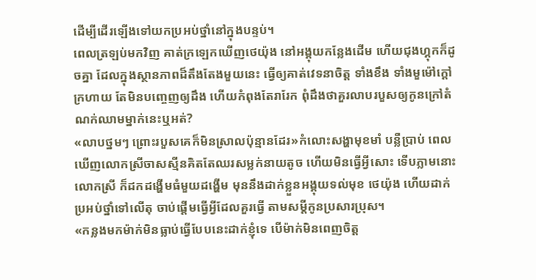ដើម្បីដើរឡើងទៅយកប្រអប់ថ្នាំនៅក្នុងបន្ទប់។
ពេលត្រឡប់មកវិញ គាត់ក្រឡេកឃើញថេយ៉ុង នៅអង្គុយកន្លែងដើម ហើយជុងហ្គុកក៏ដូចគ្នា ដែលក្នុងស្ថានភាពដ៏តឹងតែងមួយនេះ ធ្វើឲ្យគាត់វេទនាចិត្ត ទាំងខឹង ទាំងមួម៉ៅក្តៅក្រហាយ តែមិនបញ្ចេញឲ្យដឹង ហើយកំពុងតែរារែក ពុំដឹងថាគួរលាបរបួសឲ្យកូនក្រៅតំណក់ឈាមម្នាក់នេះឬអត់?
«លាបថ្នមៗ ព្រោះរបួសគេក៏មិនស្រាលប៉ុន្មានដែរ»កំលោះសង្ហាមុខមាំ បន្លឺប្រាប់ ពេលឃើញលោកស្រីចាសស្មីនគិតតែឈរសម្លក់នាយតូច ហើយមិនធ្វើអ្វីសោះ ទើបភ្លាមនោះ លោកស្រី ក៏ដកដង្ហើមធំមួយដង្ហើម មុននឹងដាក់ខ្លួនអង្គុយទល់មុខ ថេយ៉ុង ហើយដាក់ប្រអប់ថ្នាំទៅលើតុ ចាប់ផ្តើមធ្វើអ្វីដែលគួរធ្វើ តាមសម្តីកូនប្រសារប្រុស។
«កន្លងមកម៉ាក់មិនធ្លាប់ធ្វើបែបនេះដាក់ខ្ញុំទេ បើម៉ាក់មិនពេញចិត្ត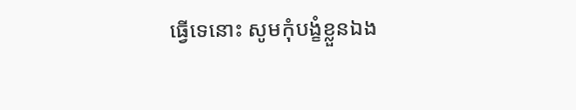ធ្វើទេនោះ សូមកុំបង្ខំខ្លួនឯង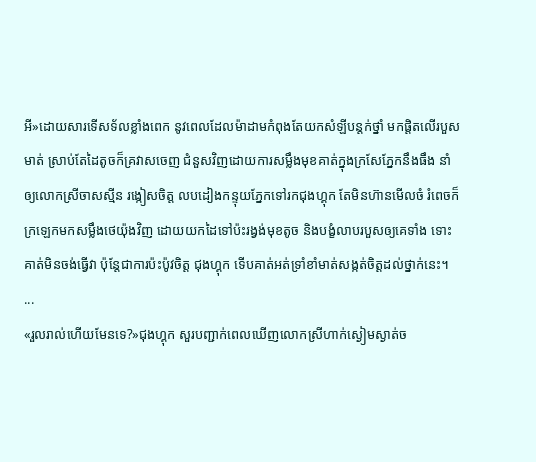អី»ដោយសារទើសទ័លខ្លាំងពេក នូវពេលដែលម៉ាដាមកំពុងតែយកសំឡីបន្តក់ថ្នាំ មកផ្តិតលើរបួសមាត់ ស្រាប់តែដៃតូចក៏គ្រវាសចេញ ជំនួសវិញដោយការសម្លឹងមុខគាត់ក្នុងក្រសែភ្នែកនឹងធឹង នាំឲ្យលោកស្រីចាសស្មីន រង្កៀសចិត្ត លបដៀងកន្ទុយភ្នែកទៅរកជុងហ្គុក តែមិនហ៊ានមើលចំ រំពេចក៏ក្រឡេកមកសម្លឹងថេយ៉ុងវិញ ដោយយកដៃទៅប៉ះរង្វង់មុខតូច និងបង្ខំលាបរបួសឲ្យគេទាំង ទោះគាត់មិនចង់ធ្វើវា ប៉ុន្តែជាការប៉ះប៉ូវចិត្ត ជុងហ្គុក ទើបគាត់អត់ទ្រាំខាំមាត់សង្កត់ចិត្ដដល់ថ្នាក់នេះ។
...
«រួលរាល់ហើយមែនទេ?»ជុងហ្គុក សួរបញ្ជាក់ពេលឃើញលោកស្រីហាក់ស្ងៀមស្ងាត់ច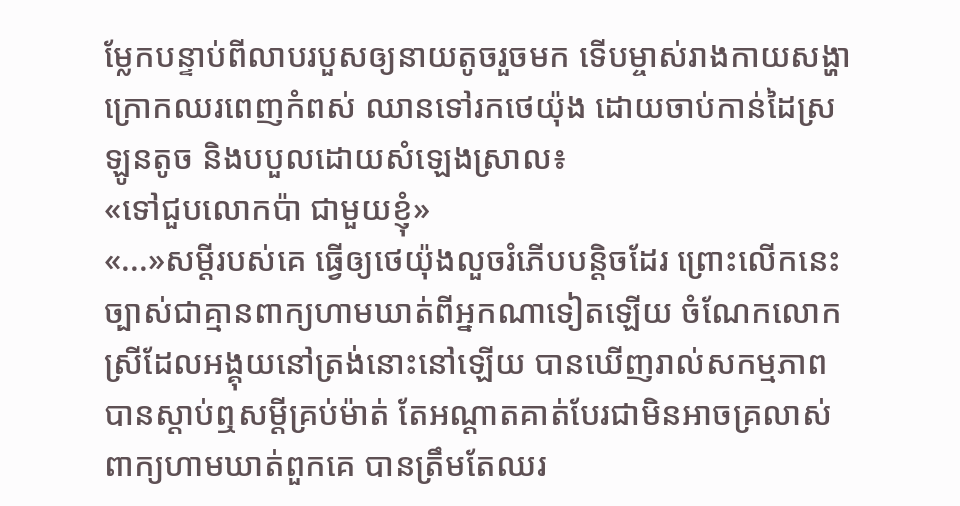ម្លែកបន្ទាប់ពីលាបរបួសឲ្យនាយតូចរួចមក ទើបម្ចាស់រាងកាយសង្ហា ក្រោកឈរពេញកំពស់ ឈានទៅរកថេយ៉ុង ដោយចាប់កាន់ដៃស្រឡូនតូច និងបបួលដោយសំឡេងស្រាល៖
«ទៅជួបលោកប៉ា ជាមួយខ្ញុំ»
«...»សម្តីរបស់គេ ធ្វើឲ្យថេយ៉ុងលួចរំភើបបន្តិចដែរ ព្រោះលើកនេះច្បាស់ជាគ្មានពាក្យហាមឃាត់ពីអ្នកណាទៀតឡើយ ចំណែកលោកស្រីដែលអង្គុយនៅត្រង់នោះនៅឡើយ បានឃើញរាល់សកម្មភាព បានស្តាប់ឮសម្តីគ្រប់ម៉ាត់ តែអណ្តាតគាត់បែរជាមិនអាចគ្រលាស់ពាក្យហាមឃាត់ពួកគេ បានត្រឹមតែឈរ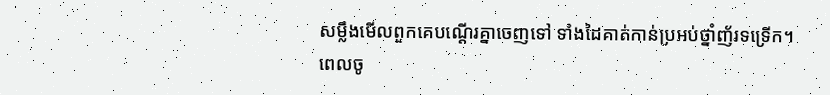សម្លឹងមើលពួកគេបណ្តើរគ្នាចេញទៅ ទាំងដៃគាត់កាន់ប្រអប់ថ្នាំញ័រទទ្រើក។
ពេលចូ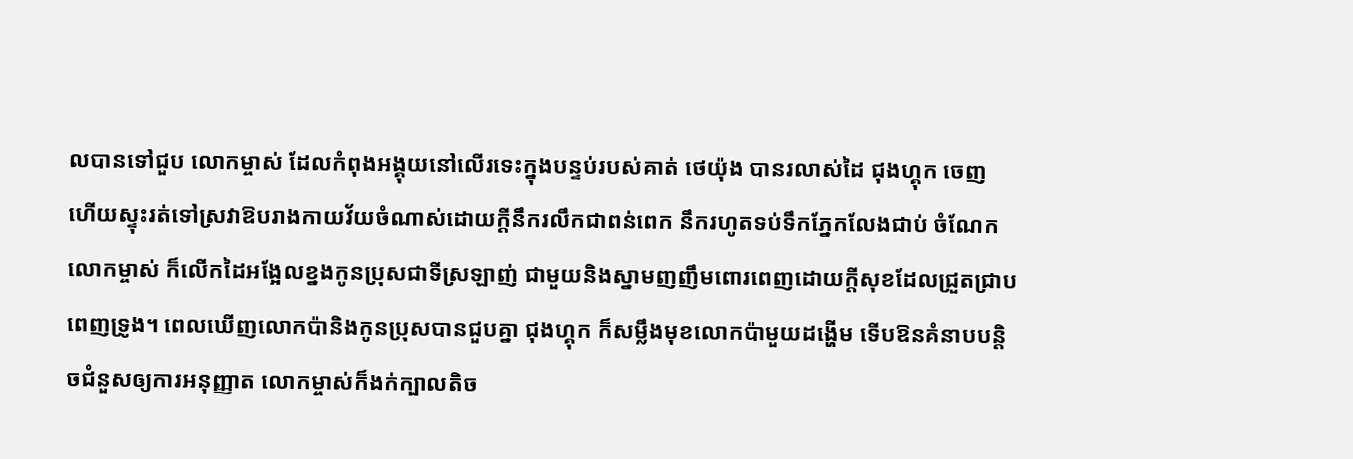លបានទៅជួប លោកម្ចាស់ ដែលកំពុងអង្គុយនៅលើរទេះក្នុងបន្ទប់របស់គាត់ ថេយ៉ុង បានរលាស់ដៃ ជុងហ្គុក ចេញ ហើយស្ទុះរត់ទៅស្រវាឱបរាងកាយវ័យចំណាស់ដោយក្តីនឹករលឹកជាពន់ពេក នឹករហូតទប់ទឹកភ្នែកលែងជាប់ ចំណែកលោកម្ចាស់ ក៏លើកដៃអង្អែលខ្នងកូនប្រុសជាទីស្រឡាញ់ ជាមួយនិងស្នាមញញឹមពោរពេញដោយក្តីសុខដែលជ្រួតជ្រាបពេញទ្រូង។ ពេលឃើញលោកប៉ានិងកូនប្រុសបានជួបគ្នា ជុងហ្គុក ក៏សម្លឹងមុខលោកប៉ាមួយដង្ហើម ទើបឱនគំនាបបន្តិចជំនួសឲ្យការអនុញ្ញាត លោកម្ចាស់ក៏ងក់ក្បាលតិច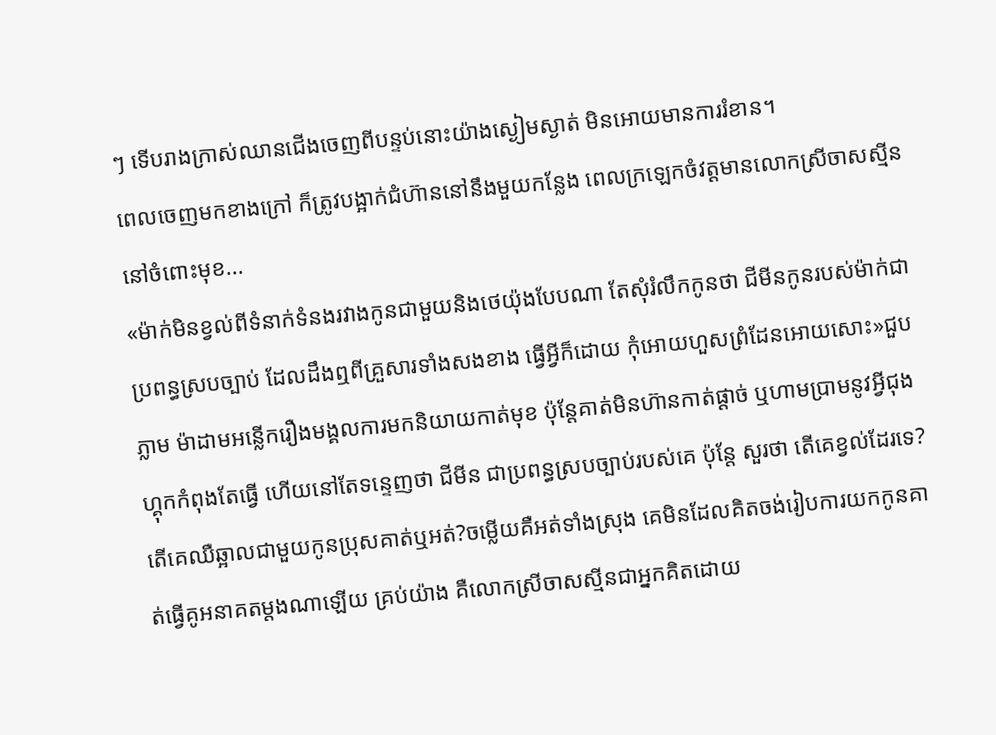ៗ ទើបរាងក្រាស់ឈានជើងចេញពីបន្ទប់នោះយ៉ាងស្ងៀមស្ងាត់ មិនអោយមានការរំខាន។
ពេលចេញមកខាងក្រៅ ក៏ត្រូវបង្អាក់ជំហ៊ាននៅនឹងមួយកន្លែង ពេលក្រឡេកចំវត្តមានលោកស្រីចាសស្មីននៅចំពោះមុខ...
«ម៉ាក់មិនខ្វល់ពីទំនាក់ទំនងរវាងកូនជាមួយនិងថេយ៉ុងបែបណា តែសុំរំលឹកកូនថា ជីមីនកូនរបស់ម៉ាក់ជាប្រពន្ធស្របច្បាប់ ដែលដឹងឮពីគ្រួសារទាំងសងខាង ធ្វើអ្វីក៏ដោយ កុំអោយហួសព្រំដែនអោយសោះ»ជួបភ្លាម ម៉ាដាមអន្លើករឿងមង្គលការមកនិយាយកាត់មុខ ប៉ុន្តែគាត់មិនហ៊ានកាត់ផ្តាច់ ឬហាមប្រាមនូវអ្វីជុងហ្គុកកំពុងតែធ្វើ ហើយនៅតែទន្ទេញថា ជីមីន ជាប្រពន្ធស្របច្បាប់របស់គេ ប៉ុន្តែ សួរថា តើគេខ្វល់ដែរទេ?តើគេឈឺឆ្អាលជាមួយកូនប្រុសគាត់ឬអត់?ចម្លើយគឺអត់ទាំងស្រុង គេមិនដែលគិតចង់រៀបការយកកូនគាត់ធ្វើគូអនាគតម្តងណាឡើយ គ្រប់យ៉ាង គឺលោកស្រីចាសស្មីនជាអ្នកគិតដោយ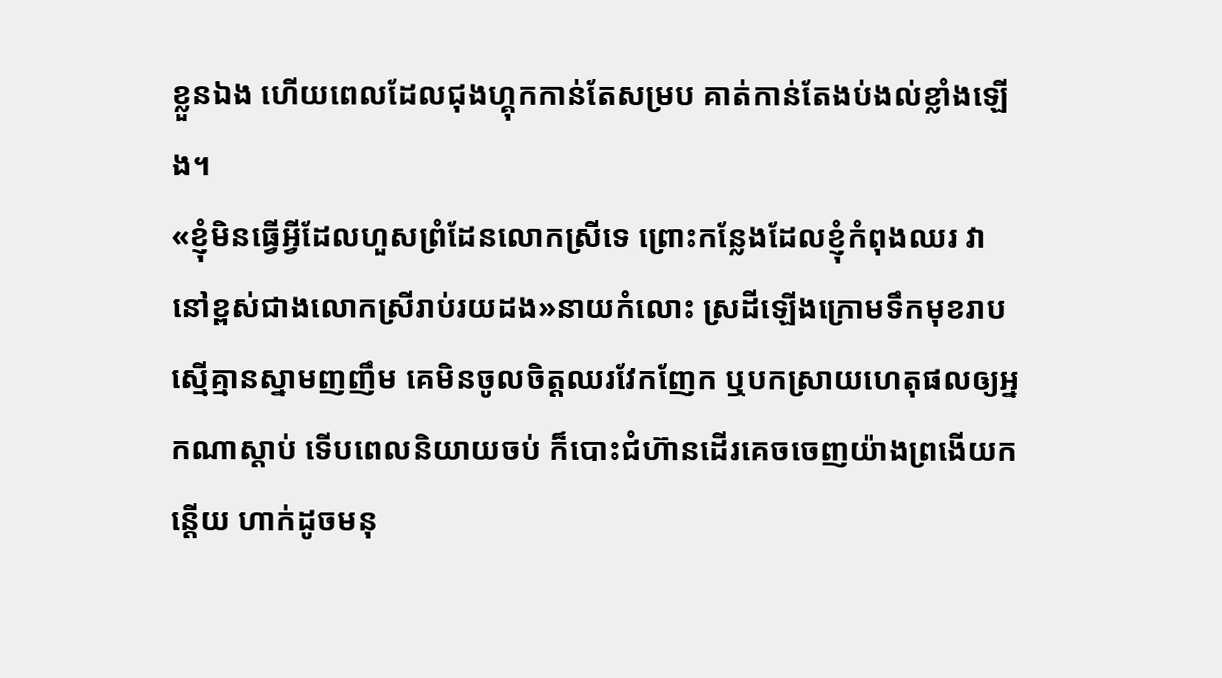ខ្លួនឯង ហើយពេលដែលជុងហ្គុកកាន់តែសម្រប គាត់កាន់តែងប់ងល់ខ្លាំងឡើង។
«ខ្ញុំមិនធ្វើអ្វីដែលហួសព្រំដែនលោកស្រីទេ ព្រោះកន្លែងដែលខ្ញុំកំពុងឈរ វានៅខ្ពស់ជាងលោកស្រីរាប់រយដង»នាយកំលោះ ស្រដីឡើងក្រោមទឹកមុខរាបស្មើគ្មានស្នាមញញឹម គេមិនចូលចិត្តឈរវែកញែក ឬបកស្រាយហេតុផលឲ្យអ្នកណាស្តាប់ ទើបពេលនិយាយចប់ ក៏បោះជំហ៊ានដើរគេចចេញយ៉ាងព្រងើយកន្តើយ ហាក់ដូចមនុ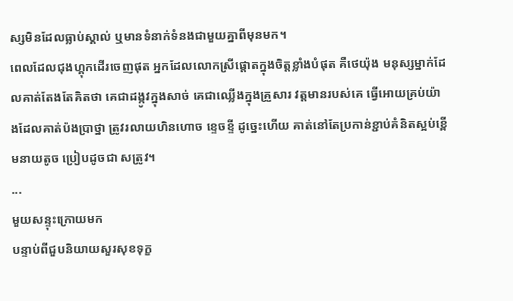ស្សមិនដែលធ្លាប់ស្គាល់ ឬមានទំនាក់ទំនងជាមួយគ្នាពីមុនមក។
ពេលដែលជុងហ្គុកដើរចេញផុត អ្នកដែលលោកស្រីផ្តោតក្នុងចិត្តខ្លាំងបំផុត គឺថេយ៉ុង មនុស្សម្នាក់ដែលគាត់តែងតែគិតថា គេជាដង្កូវក្នុងសាច់ គេជាឈ្លើងក្នុងគ្រួសារ វត្តមានរបស់គេ ធ្វើអោយគ្រប់យ៉ាងដែលគាត់ប៉ងប្រាថ្នា ត្រូវរលាយហិនហោច ខ្ទេចខ្ទី ដូច្នេះហើយ គាត់នៅតែប្រកាន់ខ្ជាប់គំនិតស្អប់ខ្ពើមនាយតូច ប្រៀបដូចជា សត្រូវ។
...
មួយសន្ទុះក្រោយមក
បន្ទាប់ពីជួបនិយាយសួរសុខទុក្ខ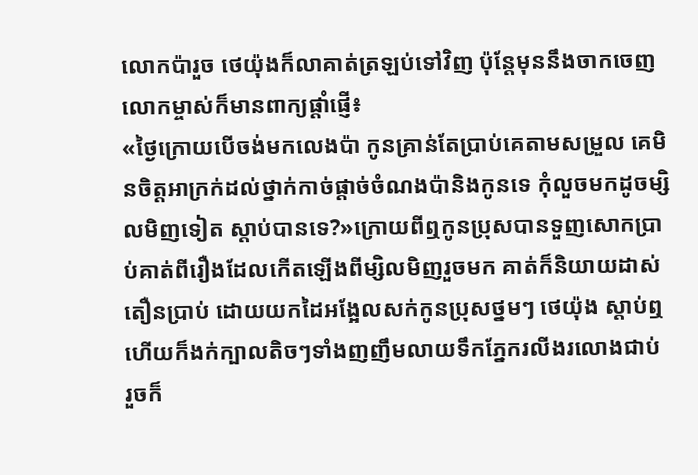លោកប៉ារួច ថេយ៉ុងក៏លាគាត់ត្រឡប់ទៅវិញ ប៉ុន្តែមុននឹងចាកចេញ លោកម្ចាស់ក៏មានពាក្យផ្តាំផ្ញើ៖
«ថ្ងៃក្រោយបើចង់មកលេងប៉ា កូនគ្រាន់តែប្រាប់គេតាមសម្រួល គេមិនចិត្តអាក្រក់ដល់ថ្នាក់កាច់ផ្តាច់ចំណងប៉ានិងកូនទេ កុំលួចមកដូចម្សិលមិញទៀត ស្តាប់បានទេ?»ក្រោយពីឮកូនប្រុសបានទួញសោកប្រាប់គាត់ពីរឿងដែលកើតឡើងពីម្សិលមិញរួចមក គាត់ក៏និយាយដាស់តឿនប្រាប់ ដោយយកដៃអង្អែលសក់កូនប្រុសថ្នមៗ ថេយ៉ុង ស្តាប់ឮហើយក៏ងក់ក្បាលតិចៗទាំងញញឹមលាយទឹកភ្នែករលីងរលោងជាប់ រួចក៏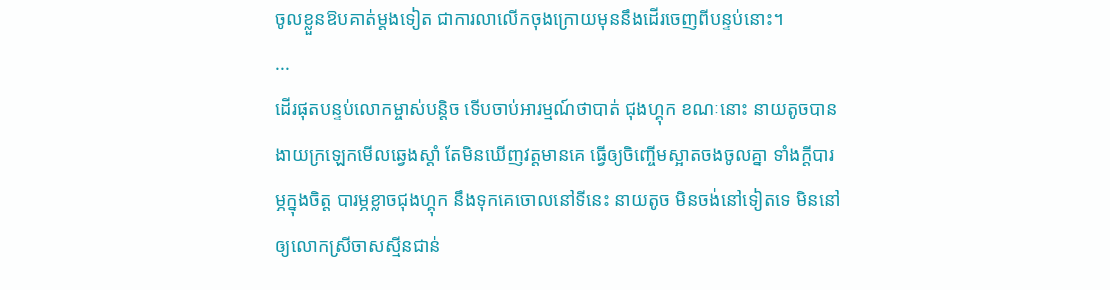ចូលខ្លួនឱបគាត់ម្តងទៀត ជាការលាលើកចុងក្រោយមុននឹងដើរចេញពីបន្ទប់នោះ។
...
ដើរផុតបន្ទប់លោកម្ចាស់បន្តិច ទើបចាប់អារម្មណ៍ថាបាត់ ជុងហ្គុក ខណៈនោះ នាយតូចបានងាយក្រឡេកមើលឆ្វេងស្តាំ តែមិនឃើញវត្តមានគេ ធ្វើឲ្យចិញ្ចើមស្អាតចងចូលគ្នា ទាំងក្តីបារម្ភក្នុងចិត្ត បារម្ភខ្លាចជុងហ្គុក នឹងទុកគេចោលនៅទីនេះ នាយតូច មិនចង់នៅទៀតទេ មិននៅឲ្យលោកស្រីចាសស្មីនជាន់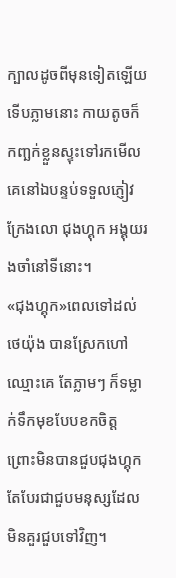ក្បាលដូចពីមុនទៀតឡើយ ទើបភ្លាមនោះ កាយតូចក៏កញ្ឆក់ខ្លួនស្ទុះទៅរកមើលគេនៅឯបន្ទប់ទទួលភ្ញៀវ ក្រែងលោ ជុងហ្គុក អង្គុយរងចាំនៅទីនោះ។
«ជុងហ្គុក»ពេលទៅដល់ ថេយ៉ុង បានស្រែកហៅឈ្មោះគេ តែភ្លាមៗ ក៏ទម្លាក់ទឹកមុខបែបខកចិត្ត ព្រោះមិនបានជួបជុងហ្គុក តែបែរជាជួបមនុស្សដែលមិនគួរជួបទៅវិញ។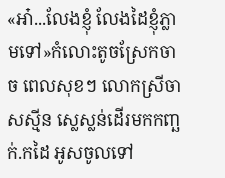«អា៎...លែងខ្ញុំ លែងដៃខ្ញុំភ្លាមទៅ»កំលោះតូចស្រែកចាច ពេលសុខៗ លោកស្រីចាសស្មីន ស្លេស្លន់ដើរមកកញ្ឆក់.កដៃ អូសចូលទៅ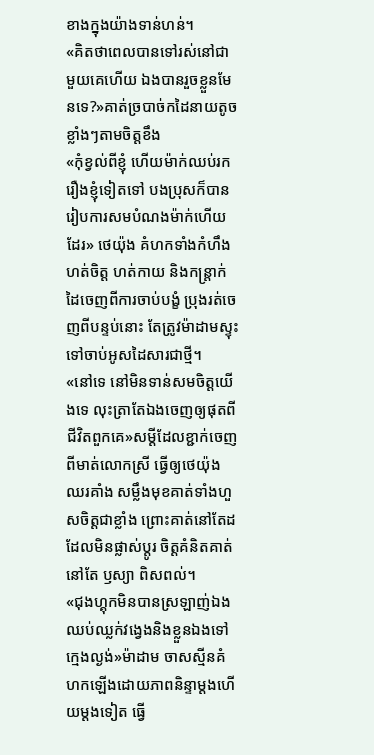ខាងក្នុងយ៉ាងទាន់ហន់។
«គិតថាពេលបានទៅរស់នៅជាមួយគេហើយ ឯងបានរួចខ្លួនមែនទេ?»គាត់ច្របាច់កដៃនាយតូចខ្លាំងៗតាមចិត្តខឹង
«កុំខ្វល់ពីខ្ញុំ ហើយម៉ាក់ឈប់រករឿងខ្ញុំទៀតទៅ បងប្រុសក៏បានរៀបការសមបំណងម៉ាក់ហើយដែរ» ថេយ៉ុង គំហកទាំងកំហឹង ហត់ចិត្ត ហត់កាយ និងកន្ត្រាក់ដៃចេញពីការចាប់បង្ខំ ប្រុងរត់ចេញពីបន្ទប់នោះ តែត្រូវម៉ាដាមស្ទុះទៅចាប់អូសដៃសារជាថ្មី។
«នៅទេ នៅមិនទាន់សមចិត្តយើងទេ លុះត្រាតែឯងចេញឲ្យផុតពីជីវិតពួកគេ»សម្តីដែលខ្ជាក់ចេញពីមាត់លោកស្រី ធ្វើឲ្យថេយ៉ុងឈរគាំង សម្លឹងមុខគាត់ទាំងហួសចិត្តជាខ្លាំង ព្រោះគាត់នៅតែដដែលមិនផ្លាស់ប្តូរ ចិត្តគំនិតគាត់នៅតែ ឫស្យា ពិសពល់។
«ជុងហ្គុកមិនបានស្រឡាញ់ឯង ឈប់ឈ្លក់វង្វេងនិងខ្លួនឯងទៅ ក្មេងល្ងង់»ម៉ាដាម ចាសស្មីនគំហកឡើងដោយភាពនិន្ទាម្តងហើយម្តងទៀត ធ្វើ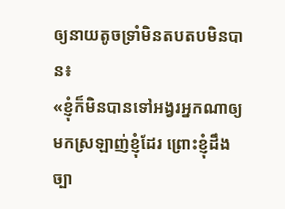ឲ្យនាយតូចទ្រាំមិនតបតបមិនបាន៖
«ខ្ញុំក៏មិនបានទៅអង្វរអ្នកណាឲ្យមកស្រឡាញ់ខ្ញុំដែរ ព្រោះខ្ញុំដឹងច្បា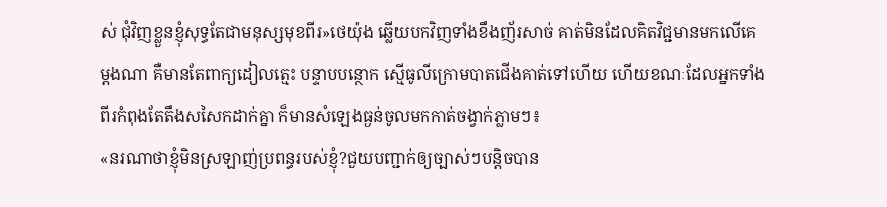ស់ ជុំវិញខ្លួនខ្ញុំសុទ្ធតែជាមនុស្សមុខពីរ»ថេយ៉ុង ឆ្លើយបកវិញទាំងខឹងញ័រសាច់ គាត់មិនដែលគិតវិជ្ជមានមកលើគេម្តងណា គឺមានតែពាក្យដៀលត្មេះ បន្ទាបបន្ថោក ស្មើធូលីក្រោមបាតជើងគាត់ទៅហើយ ហើយខណៈដែលអ្នកទាំងពីរកំពុងតែតឹងសសៃកដាក់គ្នា ក៏មានសំឡេងធ្ងន់ចូលមកកាត់ចង្វាក់ភ្លាមៗ៖
«នរណាថាខ្ញុំមិនស្រឡាញ់ប្រពន្ធរបស់ខ្ញុំ?ជួយបញ្ជាក់ឲ្យច្បាស់ៗបន្តិចបាន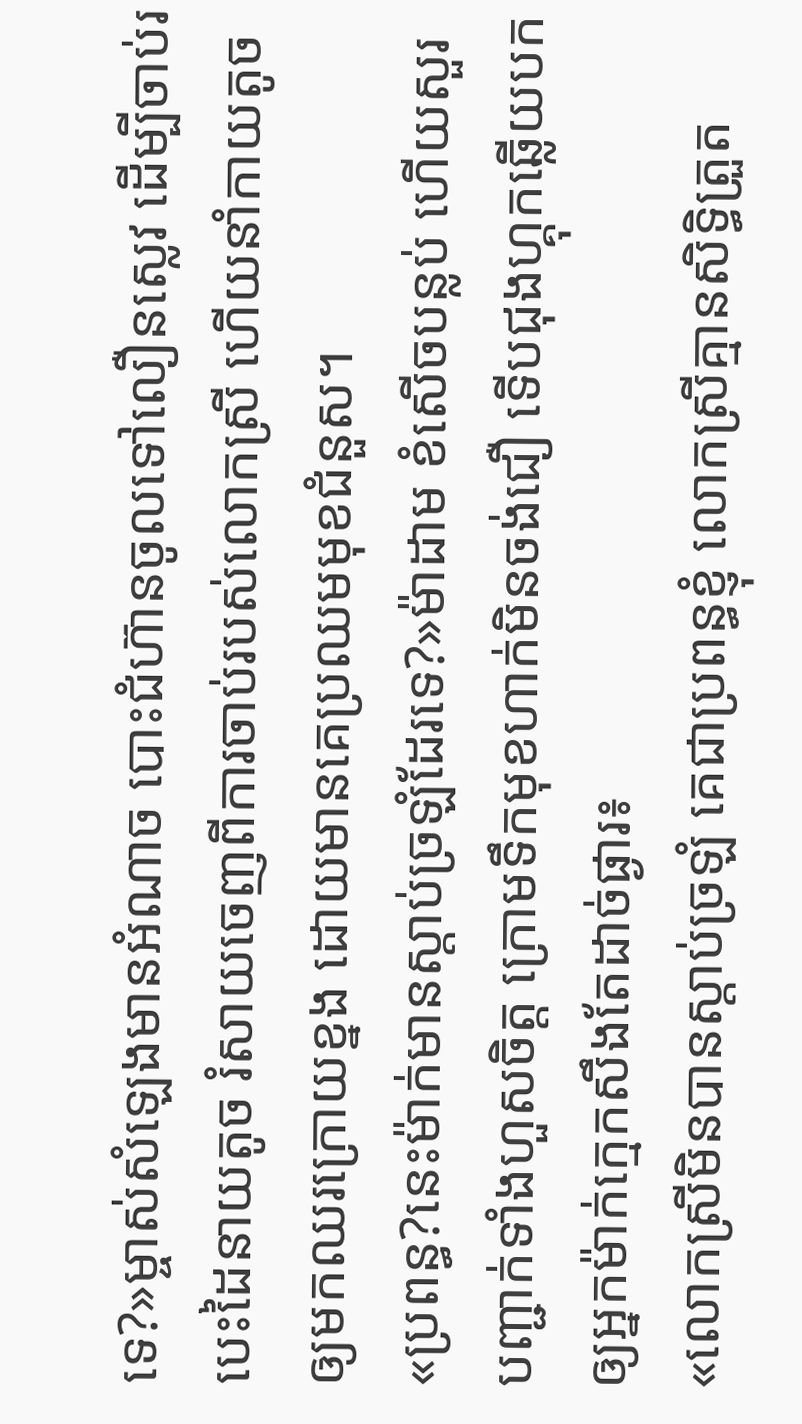ទេ?»ម្ចាស់សំឡេងមានអំណាច បោះជំហ៊ានចូលទៅលឿនស្លេវ ដើម្បីចាប់របេះដៃនាយតូច រំសាយចេញពីការចាប់របស់លោកស្រី ហើយនាំកាយតូចឲ្យមកឈរក្រោយខ្នង ដោយមានគេប្រឈមមុខជំនួស។
«ប្រពន្ធ?នេះម៉ាក់មានស្តាប់ច្រឡំដែរទេ?»ម៉ាដាម ខំសើចបន្លប់ ហើយសួរបញ្ជាក់ទាំងហួសចិត្ត ក្រោមទឹកមុខហាក់មិនចង់ជឿ ទើបជុងហ្គុកឆ្លើយបក ឲ្យអ្នកម៉ាក់ក្មេកសឹងតែដាច់ផ្ងារ៖
«លោកស្រីមិនបានស្តាប់ច្រឡំ គេជាប្រពន្ធខ្ញុំ លោកស្រីគ្មានសិទ្ធិត្រួត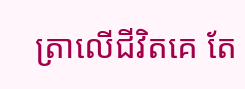ត្រាលើជីវិតគេ តែ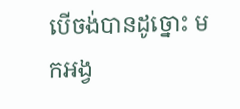បើចង់បានដូច្នោះ មកអង្វ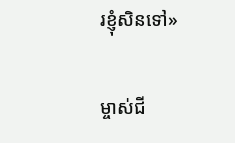រខ្ញុំសិនទៅ»

ម្ចាស់ជី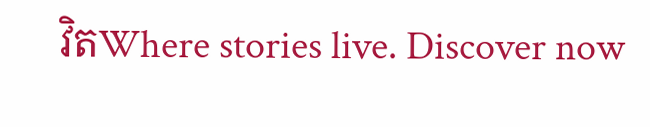វិតWhere stories live. Discover now